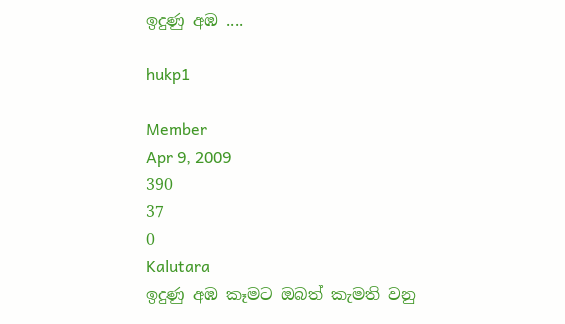ඉදුණු අඹ ....

hukp1

Member
Apr 9, 2009
390
37
0
Kalutara
ඉදුණු අඹ කෑමට ඔබත් කැමති වනු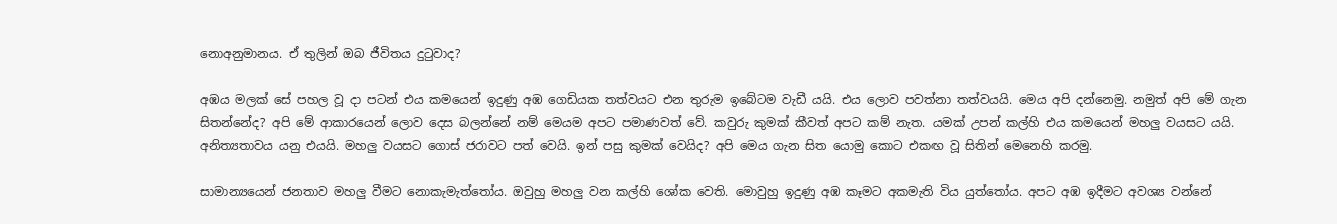නොඅනුමානය. ඒ තුලින් ඔබ ජීවිතය දුටුවාද?

අඹය මලක් සේ පහල වූ දා පටන් එය කමයෙන් ඉදුණු අඹ ගෙඩියක තත්වයට එන තුරුම ඉබේටම වැඩී යයි. එය ලොව පවත්නා තත්වයයි. මෙය අපි දන්නෙමු. නමුත් අපි මේ ගැන සිතන්නේද? අපි මේ ආකාරයෙන් ලොව දෙස බලන්නේ නම් මෙයම අපට පමාණවත් වේ. කවුරු කුමක් කීවත් අපට කම් නැත. යමක් උපන් කල්හි එය කමයෙන් මහලු වයසට යයි. අනිත්‍යතාවය යනු එයයි. මහලු වයසට ගොස් ජරාවට පත් වෙයි. ඉන් පසු කුමක් වෙයිද? අපි මෙය ගැන සිත යොමු කොට එකඟ වූ සිතින් මෙනෙහි කරමු.

සාමාන්‍යයෙන් ජනතාව මහලු වීමට නොකැමැත්තෝය. ඔවුහු මහලු වන කල්හි ශෝක වෙති. මොවුහු ඉදුණු අඹ කෑමට අකමැති විය යුත්තෝය. අපට අඹ ඉදීමට අවශ්‍ය වන්නේ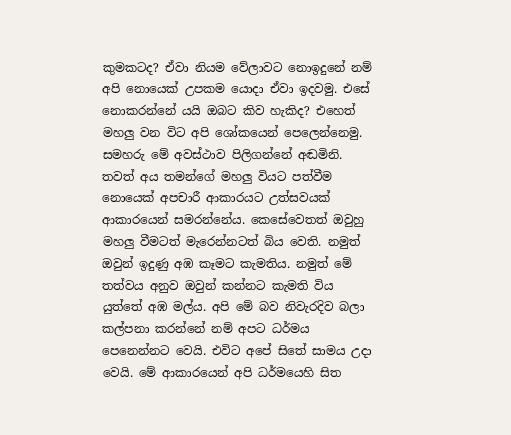කුමකටද? ඒවා නියම වේලාවට නොඉදුනේ නම් අපි නොයෙක් උපකම යොදා ඒවා ඉදවමු. එසේ නොකරන්නේ යයි ඔබට කිව හැකිද? එහෙත් මහලු වන විට අපි ශෝකයෙන් පෙලෙන්නෙමු. සමහරු මේ අවස්ථාව පිලිගන්නේ අඬමිනි. තවත් අය තමන්ගේ මහලු වියට පත්වීම නොයෙක් අපචාරී ආකාරයට උත්සවයක් ආකාරයෙන් සමරන්නේය. කෙසේවෙතත් ඔවුහු මහලු වීමටත් මැරෙන්නටත් බිය වෙති. නමුත් ඔවුන් ඉදුණු අඹ කෑමට කැමතිය. නමුත් මේ තත්වය අනුව ඔවුන් කන්නට කැමති විය යුත්තේ අඹ මල්ය. අපි මේ බව නිවැරදිව බලා කල්පනා කරන්නේ නම් අපට ධර්මය පෙනෙන්නට වෙයි. එවිට අපේ සිතේ සාමය උදා වෙයි. මේ ආකාරයෙන් අපි ධර්මයෙහි සිත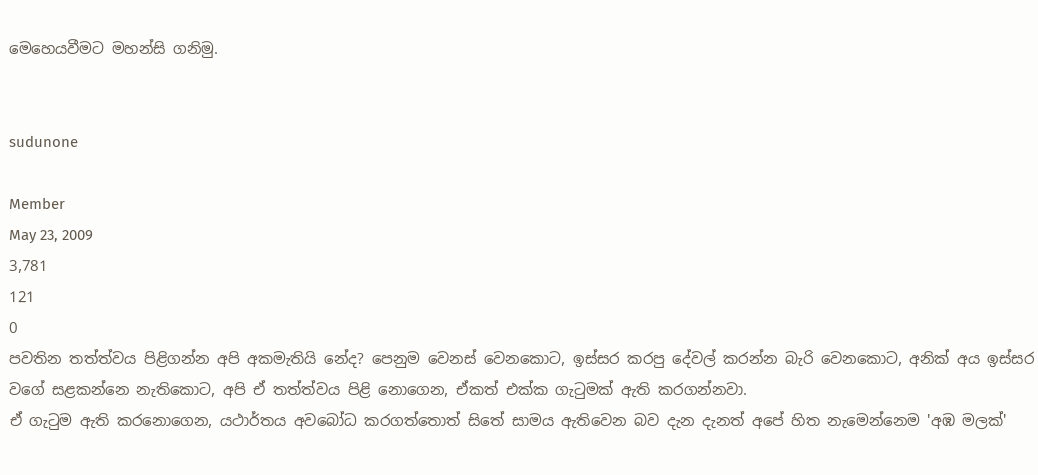මෙහෙයවීමට මහන්සි ගනිමු.


sudunone

Member
May 23, 2009
3,781
121
0
පවතින තත්ත්වය පිළිගන්න අපි අකමැතියි නේද? පෙනුම වෙනස් වෙනකොට, ඉස්සර කරපු දේවල් කරන්න බැරි වෙනකොට, අනික් අය ඉස්සර වගේ සළකන්නෙ නැතිකොට, අපි ඒ තත්ත්වය පිළි නොගෙන, ඒකත් එක්ක ගැටුමක් ඇති කරගන්නවා.
ඒ ගැටුම ඇති කරනොගෙන, යථාර්තය අවබෝධ කරගත්තොත් සිතේ සාමය ඇතිවෙන බව දැන දැනත් අපේ හිත නැමෙන්නෙම 'අඹ මලක්'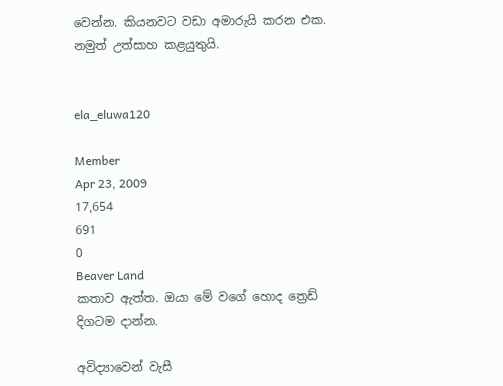වෙන්න. කියනවට වඩා අමාරුයි කරන එක. නමුත් උත්සාහ කළයුතුයි.


ela_eluwa120

Member
Apr 23, 2009
17,654
691
0
Beaver Land
කතාව ඇත්ත. ඔයා මේ වගේ හොද ත්‍රෙඩ් දිගටම දාන්න.

අවිද්‍යාවෙන් වැසී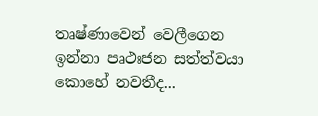තෘෂ්ණාවෙන් වෙලීගෙන ඉන්නා පෘථඃජන සත්ත්වයා කොහේ නවතීද...